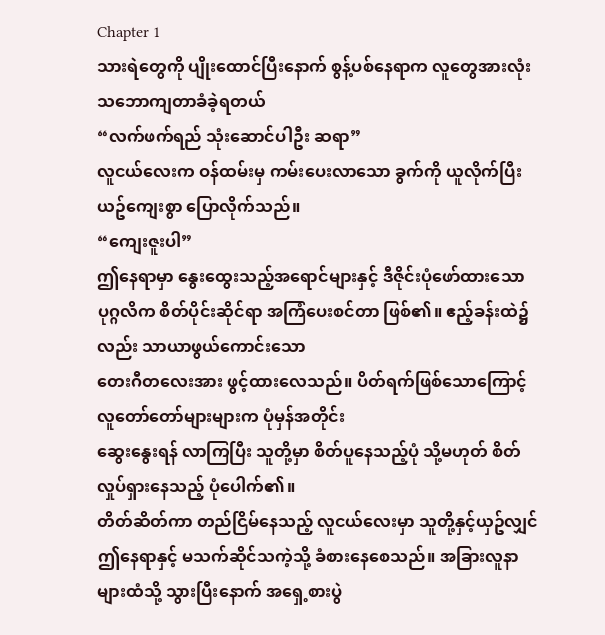Chapter 1
သားရဲတွေကို ပျိုးထောင်ပြီးနောက် စွန့်ပစ်နေရာက လူတွေအားလုံး
သဘောကျတာခံခဲ့ရတယ်
“လက်ဖက်ရည် သုံးဆောင်ပါဦး ဆရာ”
လူငယ်လေးက ဝန်ထမ်းမှ ကမ်းပေးလာသော ခွက်ကို ယူလိုက်ပြီး
ယဥ်ကျေးစွာ ပြောလိုက်သည်။
“ကျေးဇူးပါ”
ဤနေရာမှာ နွေးထွေးသည့်အရောင်များနှင့် ဒီဇိုင်းပုံဖော်ထားသော
ပုဂ္ဂလိက စိတ်ပိုင်းဆိုင်ရာ အကြံပေးစင်တာ ဖြစ်၏။ ဧည့်ခန်းထဲ၌လည်း သာယာဖွယ်ကောင်းသော
တေးဂီတလေးအား ဖွင့်ထားလေသည်။ ပိတ်ရက်ဖြစ်သောကြောင့် လူတော်တော်များများက ပုံမှန်အတိုင်း
ဆွေးနွေးရန် လာကြပြီး သူတို့မှာ စိတ်ပူနေသည့်ပုံ သို့မဟုတ် စိတ်လှုပ်ရှားနေသည့် ပုံပေါက်၏။
တိတ်ဆိတ်ကာ တည်ငြိမ်နေသည့် လူငယ်လေးမှာ သူတို့နှင့်ယှဥ်လျှင်
ဤနေရာနှင့် မသက်ဆိုင်သကဲ့သို့ ခံစားနေစေသည်။ အခြားလူနာများထံသို့ သွားပြီးနောက် အရှေ့စားပွဲ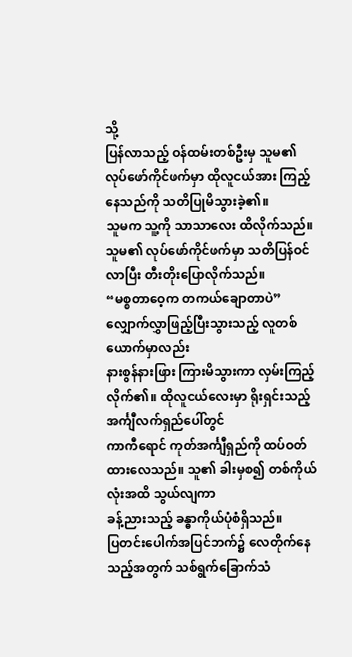သို့
ပြန်လာသည့် ဝန်ထမ်းတစ်ဦးမှ သူမ၏ လုပ်ဖော်ကိုင်ဖက်မှာ ထိုလူငယ်အား ကြည့်နေသည်ကို သတိပြုမိသွားခဲ့၏။
သူမက သူ့ကို သာသာလေး ထိလိုက်သည်။ သူမ၏ လုပ်ဖော်ကိုင်ဖက်မှာ သတိပြန်ဝင်လာပြီး တီးတိုးပြောလိုက်သည်။
“မစ္စတာဝေ့က တကယ်ချောတာပဲ”
လျှောက်လွှာဖြည့်ပြီးသွားသည့် လူတစ်ယောက်မှာလည်း
နားစွန်နားဖြား ကြားမိသွားကာ လှမ်းကြည့်လိုက်၏။ ထိုလူငယ်လေးမှာ ရိုးရှင်းသည့် အင်္ကျီလက်ရှည်ပေါ်တွင်
ကာကီရောင် ကုတ်အင်္ကျီရှည်ကို ထပ်ဝတ်ထားလေသည်။ သူ၏ ခါးမှစ၍ တစ်ကိုယ်လုံးအထိ သွယ်လျကာ
ခန့်ညားသည့် ခန္ဓာကိုယ်ပုံစံရှိသည်။
ပြတင်းပေါက်အပြင်ဘက်၌ လေတိုက်နေသည့်အတွက် သစ်ရွက်ခြောက်သံ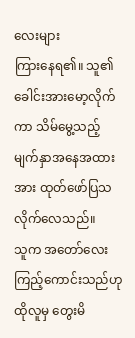လေးများ
ကြားနေရ၏။ သူ၏ ခေါင်းအားမော့လိုက်ကာ သိမ်မွေ့သည့် မျက်နှာအနေအထားအား ထုတ်ဖော်ပြသလိုက်လေသည်။
သူက အတော်လေး ကြည့်ကောင်းသည်ဟု ထိုလူမှ တွေးမိ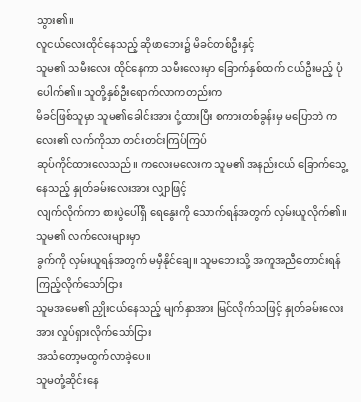သွား၏။
လူငယ်လေးထိုင်နေသည့် ဆိုဖာဘေး၌ မိခင်တစ်ဦးနှင့်
သူမ၏ သမီးလေး ထိုင်နေကာ သမီးလေးမှာ ခြောက်နှစ်ထက် ငယ်ဦးမည့် ပုံပေါက်၏။ သူတို့နှစ်ဦးရောက်လာကတည်းက
မိခင်ဖြစ်သူမှာ သူမ၏ခေါင်းအား ငုံ့ထားပြီး စကားတစ်ခွန်းမှ မပြောဘဲ ကလေး၏ လက်ကိုသာ တင်းတင်းကြပ်ကြပ်
ဆုပ်ကိုင်ထားလေသည်။ ကလေးမလေးက သူမ၏ အနည်းငယ် ခြောက်သွေ့နေသည့် နှုတ်ခမ်းလေးအား လျှာဖြင့်
လျက်လိုက်ကာ စားပွဲပေါ်ရှိ ရေနွေးကို သောက်ရန်အတွက် လှမ်းယူလိုက်၏။ သူမ၏ လက်လေးများမှာ
ခွက်ကို လှမ်းယူရန်အတွက် မမှီနိုင်ချေ။ သူမဘေးသို့ အကူအညီတောင်းရန် ကြည့်လိုက်သော်ငြား
သူမအမေ၏ ညှိုးငယ်နေသည့် မျက်နှာအား မြင်လိုက်သဖြင့် နှုတ်ခမ်းလေးအား လှုပ်ရှားလိုက်သော်ငြား
အသံတော့မထွက်လာခဲ့ပေ။
သူမတုံ့ဆိုင်းနေ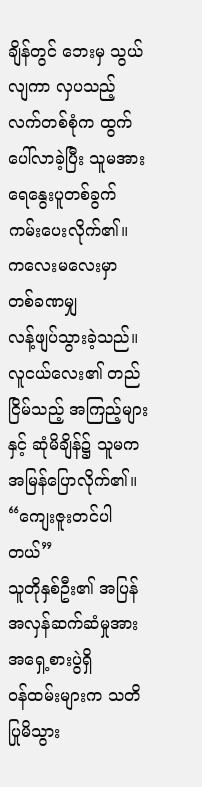ချိန်တွင် ဘေးမှ သွယ်လျကာ လှပသည့်
လက်တစ်စုံက ထွက်ပေါ်လာခဲ့ပြီး သူမအား ရေနွေးပူတစ်ခွက် ကမ်းပေးလိုက်၏။ ကလေးမလေးမှာ တစ်ခဏမျှ
လန့်ဖျပ်သွားခဲ့သည်။ လူငယ်လေး၏ တည်ငြိမ်သည့် အကြည့်များနှင့် ဆုံမိချိန်၌ သူမက အမြန်ပြောလိုက်၏။
“ကျေးဇူးတင်ပါတယ်”
သူတိုနှစ်ဦး၏ အပြန်အလှန်ဆက်ဆံမှုအား အရှေ့စားပွဲရှိ
ဝန်ထမ်းများက သတိပြုမိသွား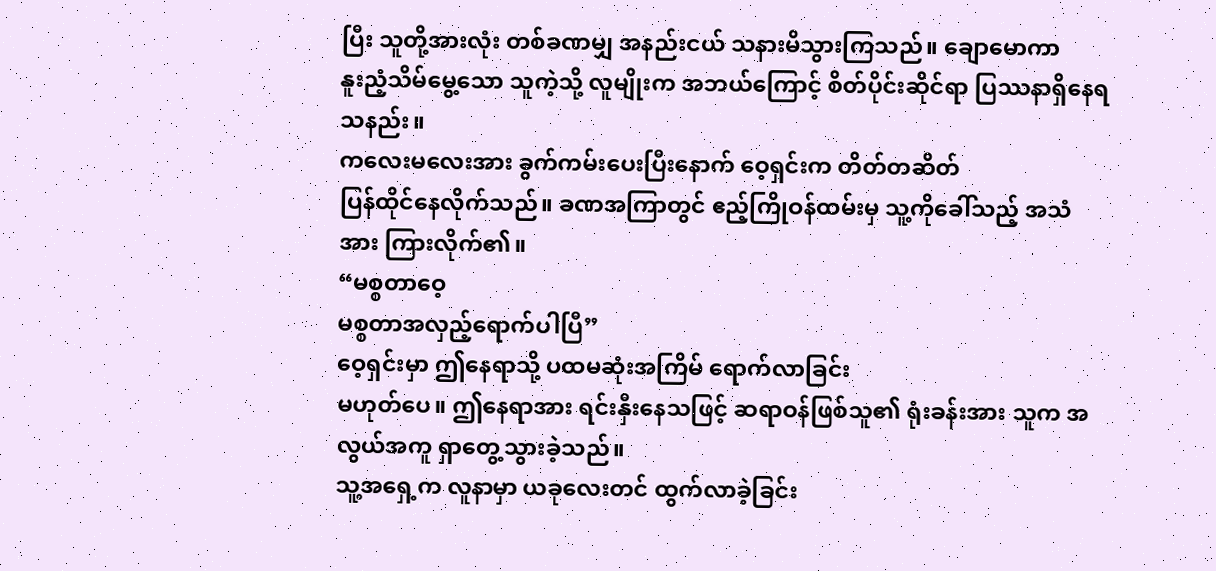ပြီး သူတို့အားလုံး တစ်ခဏမျှ အနည်းငယ် သနားမိသွားကြသည်။ ချောမောကာ
နူးညံ့သိမ်မွေ့သော သူကဲ့သို့ လူမျိုးက အဘယ်ကြောင့် စိတ်ပိုင်းဆိုင်ရာ ပြဿနာရှိနေရသနည်း။
ကလေးမလေးအား ခွက်ကမ်းပေးပြီးနောက် ဝေ့ရှင်းက တိတ်တဆိတ်
ပြန်ထိုင်နေလိုက်သည်။ ခဏအကြာတွင် ဧည့်ကြိုဝန်ထမ်းမှ သူ့ကိုခေါ်သည့် အသံအား ကြားလိုက်၏။
“မစ္စတာဝေ့
မစ္စတာအလှည့်ရောက်ပါပြီ”
ဝေ့ရှင်းမှာ ဤနေရာသို့ ပထမဆုံးအကြိမ် ရောက်လာခြင်း
မဟုတ်ပေ။ ဤနေရာအား ရင်းနှီးနေသဖြင့် ဆရာဝန်ဖြစ်သူ၏ ရုံးခန်းအား သူက အလွယ်အကူ ရှာတွေ့သွားခဲ့သည်။
သူ့အရှေ့က လူနာမှာ ယခုလေးတင် ထွက်လာခဲ့ခြင်း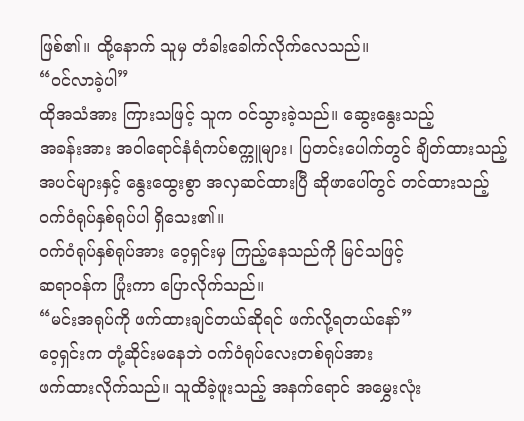ဖြစ်၏။ ထို့နောက် သူမှ တံခါးခေါက်လိုက်လေသည်။
“ဝင်လာခဲ့ပါ”
ထိုအသံအား ကြားသဖြင့် သူက ဝင်သွားခဲ့သည်။ ဆွေးနွေးသည့်
အခန်းအား အဝါရောင်နံရံကပ်စက္ကူများ၊ ပြတင်းပေါက်တွင် ချိတ်ထားသည့် အပင်များနှင့် နွေးထွေးစွာ အလှဆင်ထားပြီ ဆိုဖာပေါ်တွင် တင်ထားသည့်
ဝက်ဝံရုပ်နှစ်ရုပ်ပါ ရှိသေး၏။
ဝက်ဝံရုပ်နှစ်ရုပ်အား ဝေ့ရှင်းမှ ကြည့်နေသည်ကို မြင်သဖြင့်
ဆရာဝန်က ပြုံးကာ ပြောလိုက်သည်။
“မင်းအရုပ်ကို ဖက်ထားချင်တယ်ဆိုရင် ဖက်လို့ရတယ်နော်”
ဝေ့ရှင်းက တုံ့ဆိုင်းမနေဘဲ ဝက်ဝံရုပ်လေးတစ်ရုပ်အား
ဖက်ထားလိုက်သည်။ သူထိခဲ့ဖူးသည့် အနက်ရောင် အမွှေးလုံး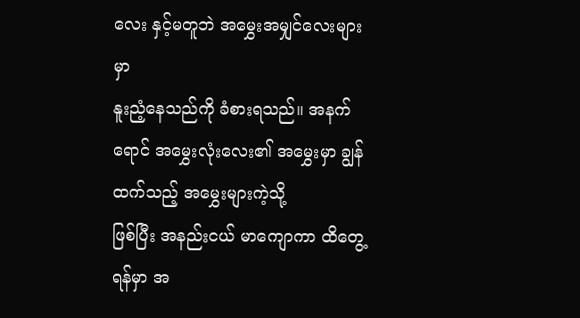လေး နှင့်မတူဘဲ အမွှေးအမျှင်လေးများမှာ
နူးညံ့နေသည်ကို ခံစားရသည်။ အနက်ရောင် အမွှေးလုံးလေး၏ အမွှေးမှာ ချွန်ထက်သည့် အမွှေးများကဲ့သို့
ဖြစ်ပြီး အနည်းငယ် မာကျောကာ ထိတွေ့ရန်မှာ အ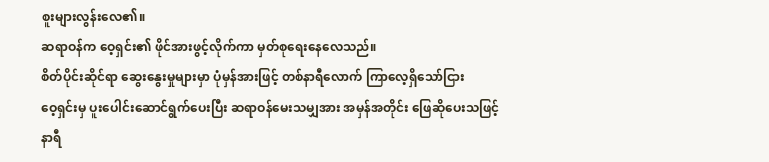စူးများလွန်းလေ၏။
ဆရာဝန်က ဝေ့ရှင်း၏ ဖိုင်အားဖွင့်လိုက်ကာ မှတ်စုရေးနေလေသည်။
စိတ်ပိုင်းဆိုင်ရာ ဆွေးနွေးမှုများမှာ ပုံမှန်အားဖြင့် တစ်နာရီလောက် ကြာလေ့ရှိသော်ငြား
ဝေ့ရှင်းမှ ပူးပေါင်းဆောင်ရွက်ပေးပြီး ဆရာဝန်မေးသမျှအား အမှန်အတိုင်း ဖြေဆိုပေးသဖြင့်
နာရီ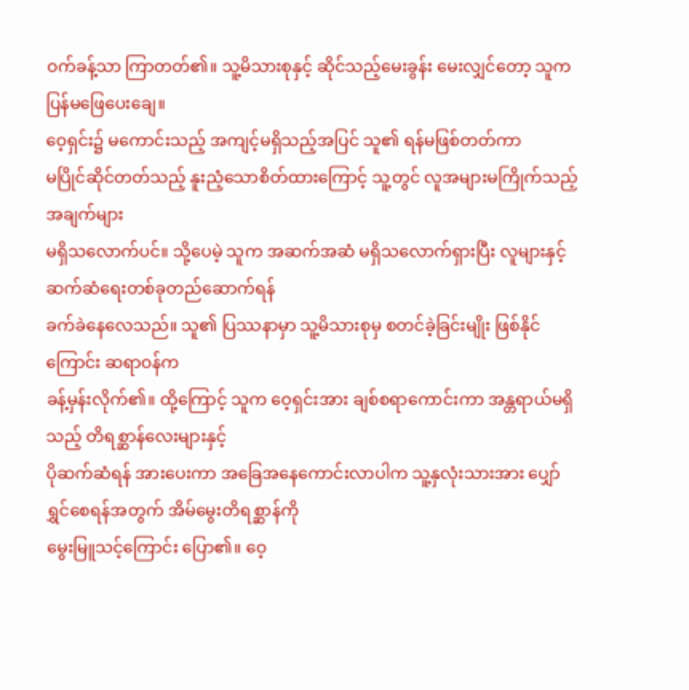ဝက်ခန့်သာ ကြာတတ်၏။ သူ့မိသားစုနှင့် ဆိုင်သည့်မေးခွန်း မေးလျှင်တော့ သူက ပြန်မဖြေပေးချေ။
ဝေ့ရှင်း၌ မကောင်းသည့် အကျင့်မရှိသည့်အပြင် သူ၏ ရန်မဖြစ်တတ်ကာ
မပြိုင်ဆိုင်တတ်သည့် နူးညံ့သောစိတ်ထားကြောင့် သူ့တွင် လူအများမကြိုက်သည့် အချက်များ
မရှိသလောက်ပင်။ သို့ပေမဲ့ သူက အဆက်အဆံ မရှိသလောက်ရှားပြီး လူများနှင့် ဆက်ဆံရေးတစ်ခုတည်ဆောက်ရန်
ခက်ခဲနေလေသည်။ သူ၏ ပြဿနာမှာ သူ့မိသားစုမှ စတင်ခဲ့ခြင်းမျိုး ဖြစ်နိုင်ကြောင်း ဆရာဝန်က
ခန့်မှန်းလိုက်၏။ ထို့ကြောင့် သူက ဝေ့ရှင်းအား ချစ်စရာကောင်းကာ အန္တရာယ်မရှိသည့် တိရစ္ဆာန်လေးများနှင့်
ပိုဆက်ဆံရန် အားပေးကာ အခြေအနေကောင်းလာပါက သူ့နှလုံးသားအား ပျှော်ရွှင်စေရန်အတွက် အိမ်မွေးတိရစ္ဆာန်ကို
မွေးမြူသင့်ကြောင်း ပြော၏။ ဝေ့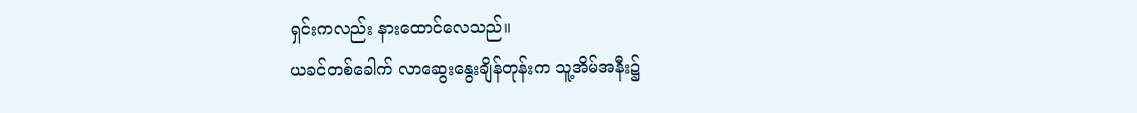ရှင်းကလည်း နားထောင်လေသည်။
ယခင်တစ်ခေါက် လာဆွေးနွေးချိန်တုန်းက သူ့အိမ်အနီး၌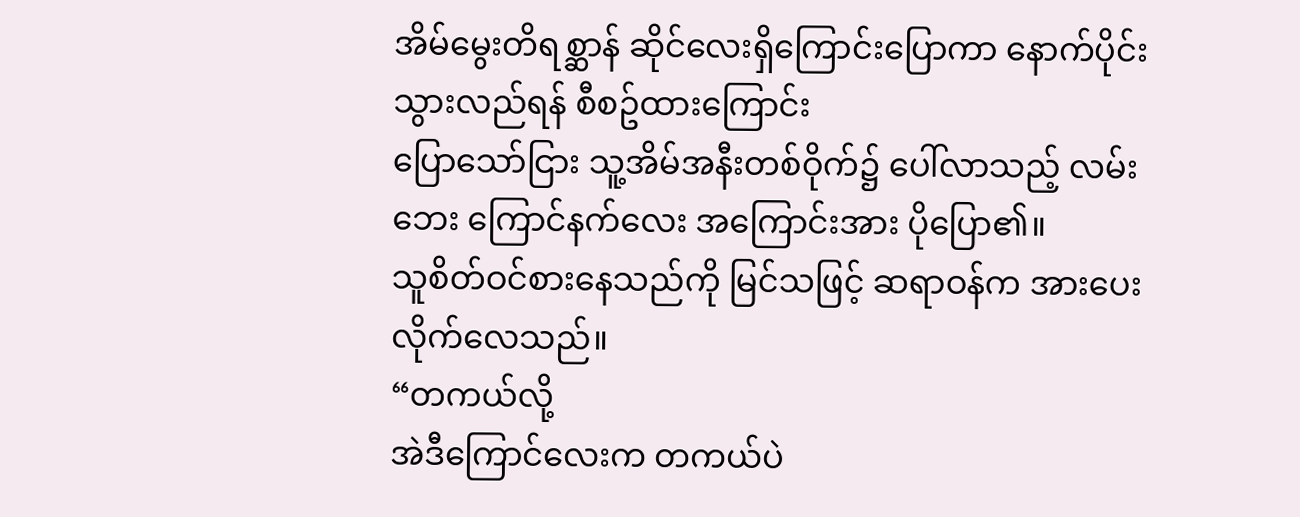အိမ်မွေးတိရစ္ဆာန် ဆိုင်လေးရှိကြောင်းပြောကာ နောက်ပိုင်းသွားလည်ရန် စီစဥ်ထားကြောင်း
ပြောသော်ငြား သူ့အိမ်အနီးတစ်ဝိုက်၌ ပေါ်လာသည့် လမ်းဘေး ကြောင်နက်လေး အကြောင်းအား ပိုပြော၏။
သူစိတ်ဝင်စားနေသည်ကို မြင်သဖြင့် ဆရာဝန်က အားပေးလိုက်လေသည်။
“တကယ်လို့
အဲဒီကြောင်လေးက တကယ်ပဲ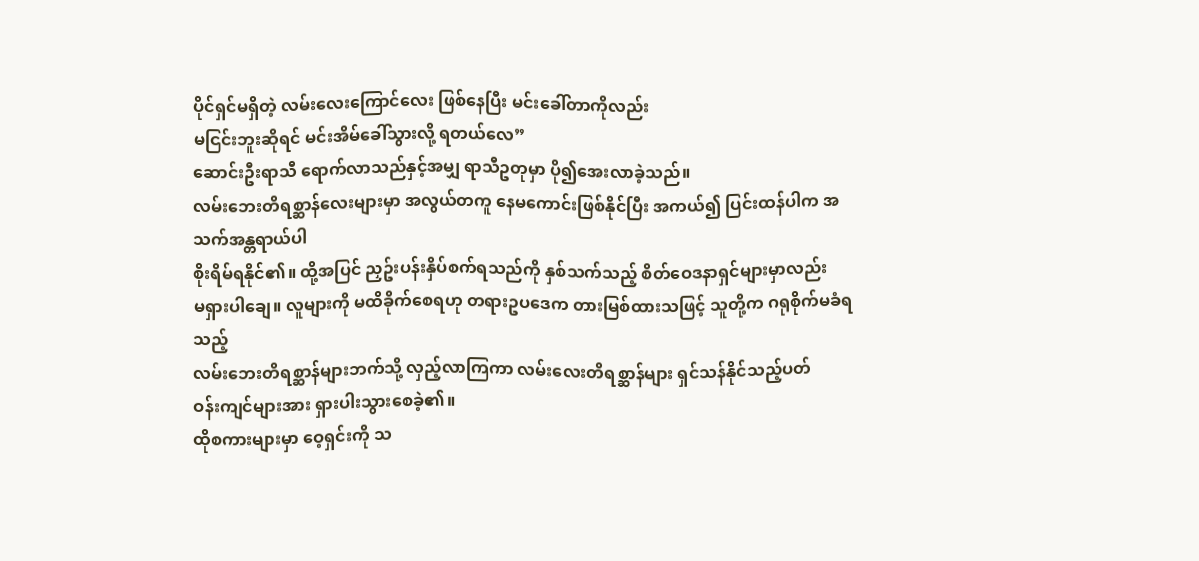ပိုင်ရှင်မရှိတဲ့ လမ်းလေးကြောင်လေး ဖြစ်နေပြီး မင်းခေါ်တာကိုလည်း
မငြင်းဘူးဆိုရင် မင်းအိမ်ခေါ်သွားလို့ ရတယ်လေ”
ဆောင်းဦးရာသီ ရောက်လာသည်နှင့်အမျှ ရာသီဥတုမှာ ပို၍အေးလာခဲ့သည်။
လမ်းဘေးတိရစ္ဆာန်လေးများမှာ အလွယ်တကူ နေမကောင်းဖြစ်နိုင်ပြီး အကယ်၍ ပြင်းထန်ပါက အသက်အန္တရာယ်ပါ
စိုးရိမ်ရနိုင်၏။ ထို့အပြင် ညှဥ်းပန်းနှိပ်စက်ရသည်ကို နှစ်သက်သည့် စိတ်ဝေဒနာရှင်များမှာလည်း
မရှားပါချေ။ လူများကို မထိခိုက်စေရဟု တရားဥပဒေက တားမြစ်ထားသဖြင့် သူတို့က ဂရုစိုက်မခံရသည့်
လမ်းဘေးတိရစ္ဆာန်များဘက်သို့ လှည့်လာကြကာ လမ်းလေးတိရစ္ဆာန်များ ရှင်သန်နိုင်သည့်ပတ်
ဝန်းကျင်များအား ရှားပါးသွားစေခဲ့၏။
ထိုစကားများမှာ ဝေ့ရှင်းကို သ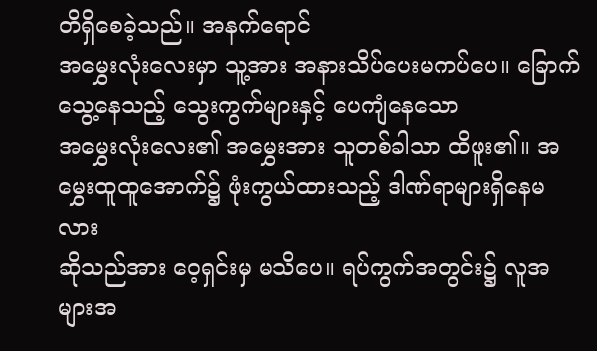တိရှိစေခဲ့သည်။ အနက်ရောင်
အမွှေးလုံးလေးမှာ သူ့အား အနားသိပ်ပေးမကပ်ပေ။ ခြောက်သွေ့နေသည့် သွေးကွက်များနှင့် ပေကျံနေသော
အမွှေးလုံးလေး၏ အမွှေးအား သူတစ်ခါသာ ထိဖူး၏။ အမွှေးထူထူအောက်၌ ဖုံးကွယ်ထားသည့် ဒါဏ်ရာများရှိနေမလား
ဆိုသည်အား ဝေ့ရှင်းမှ မသိပေ။ ရပ်ကွက်အတွင်း၌ လူအများအ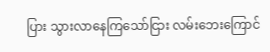ပြား သွားလာနေကြသော်ငြား လမ်းဘေးကြောင်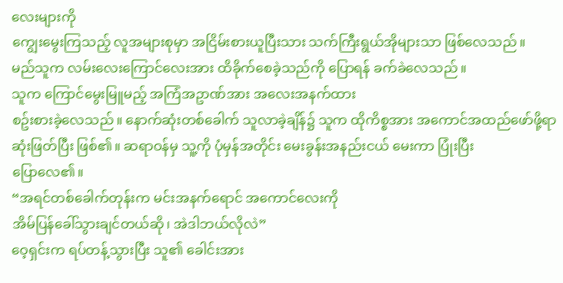လေးများကို
ကျွေးမွေးကြသည့် လူအများစုမှာ အငြိမ်းစားယူပြီးသား သက်ကြီးရွယ်အိုများသာ ဖြစ်လေသည်။
မည်သူက လမ်းလေးကြောင်လေးအား ထိခိုက်စေခဲ့သည်ကို ပြောရန် ခက်ခဲလေသည်။
သူက ကြောင်မွေးမြူမည့် အကြံအဥာဏ်အား အလေးအနက်ထား
စဥ်းစားခဲ့လေသည်။ နောက်ဆုံးတစ်ခေါက် သူလာခဲ့ချိန်၌ သူက ထိုကိစ္စအား အကောင်အထည်ဖော်ဖို့ရာ
ဆုံးဖြတ်ပြီး ဖြစ်၏။ ဆရာဝန်မှ သူ့ကို ပုံမှန်အတိုင်း မေးခွန်းအနည်းငယ် မေးကာ ပြုံးပြီး
ပြောလေ၏။
“အရင်တစ်ခေါက်တုန်းက မင်းအနက်ရောင် အကောင်လေးကို
အိမ်ပြန်ခေါ်သွားချင်တယ်ဆို၊ အဲဒါဘယ်လိုလဲ”
ဝေ့ရှင်းက ရပ်တန့်သွားပြီး သူ၏ ခေါင်းအား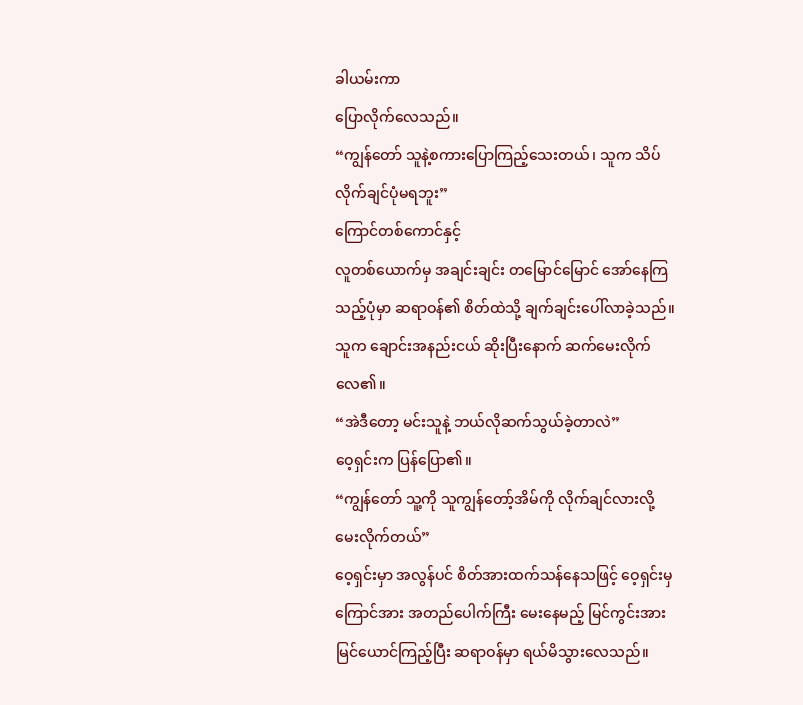ခါယမ်းကာ
ပြောလိုက်လေသည်။
“ကျွန်တော် သူနဲ့စကားပြောကြည့်သေးတယ်၊ သူက သိပ်လိုက်ချင်ပုံမရဘူး”
ကြောင်တစ်ကောင်နှင့်
လူတစ်ယောက်မှ အချင်းချင်း တမြောင်မြောင် အော်နေကြသည့်ပုံမှာ ဆရာဝန်၏ စိတ်ထဲသို့ ချက်ချင်းပေါ်လာခဲ့သည်။
သူက ချောင်းအနည်းငယ် ဆိုးပြီးနောက် ဆက်မေးလိုက်လေ၏။
“အဲဒီတော့ မင်းသူနဲ့ ဘယ်လိုဆက်သွယ်ခဲ့တာလဲ”
ဝေ့ရှင်းက ပြန်ပြော၏။
“ကျွန်တော် သူ့ကို သူကျွန်တော့်အိမ်ကို လိုက်ချင်လားလို့
မေးလိုက်တယ်”
ဝေ့ရှင်းမှာ အလွန်ပင် စိတ်အားထက်သန်နေသဖြင့် ဝေ့ရှင်းမှ
ကြောင်အား အတည်ပေါက်ကြီး မေးနေမည့် မြင်ကွင်းအား မြင်ယောင်ကြည့်ပြီး ဆရာဝန်မှာ ရယ်မိသွားလေသည်။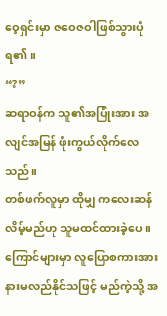ဝေ့ရှင်းမှာ ဇဝေဇဝါဖြစ်သွားပုံရ၏။
“?”
ဆရာဝန်က သူ၏အပြုံးအား အလျင်အမြန် ဖုံးကွယ်လိုက်လေသည်။
တစ်ဖက်လူမှာ ထိုမျှ ကလေးဆန်လိမ့်မည်ဟု သူမထင်ထားခဲ့ပေ။ ကြောင်များမှာ လူပြောစကားအား
နားမလည်နိုင်သဖြင့် မည်ကဲ့သို့ အ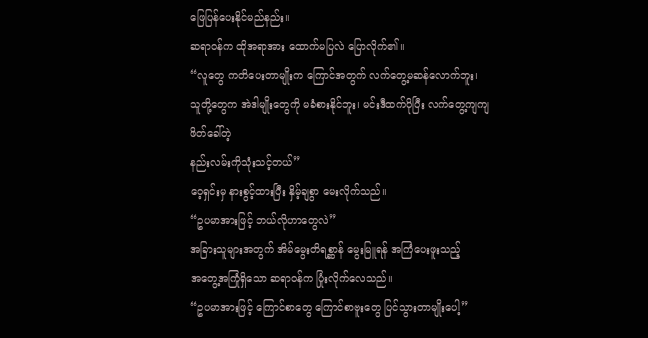ဖြေပြန်ပေးနိုင်မည်နည်း။
ဆရာဝန်က ထိုအရာအား ထောက်မပြလဲ ပြောလိုက်၏။
“လူတွေ ကတိပေးတာမျိုးက ကြောင်အတွက် လက်တွေ့မဆန်လောက်ဘူး၊
သူတို့တွေက အဲဒါမျိုးတွေကို မခံစားနိုင်ဘူး၊ မင်းဒီထက်ပိုပြီး လက်တွေ့ကျကျ ဖိတ်ခေါ်တဲ့
နည်းလမ်းကိုသုံးသင့်တယ်”
ဝေ့ရှင်းမှ နားစွင့်ထားပြီး နှိမ့်ချစွာ မေးလိုက်သည်။
“ဥပမာအားဖြင့် ဘယ်လိုဟာတွေလဲ”
အခြားသူများအတွက် အိမ်မွေးတိရစ္ဆာန် မွေးမြူရန် အကြံပေးဖူးသည့်
အတွေ့အကြုံရှိသော ဆရာဝန်က ပြုံးလိုက်လေသည်။
“ဥပမာအားဖြင့် ကြောင်စာတွေ ကြောင်စာဗူးတွေ ပြင်သွားတာမျိုးပေါ့”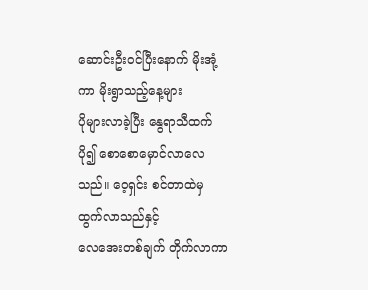ဆောင်းဦးဝင်ပြီးနောက် မိုးအုံ့ကာ မိုးရွာသည့်နေ့များ
ပိုများလာခဲ့ပြီး နွေရာသီထက် ပို၍ စောစောမှောင်လာလေသည်။ ဝေ့ရှင်း စင်တာထဲမှ ထွက်လာသည်နှင့်
လေအေးတစ်ချက် တိုက်လာကာ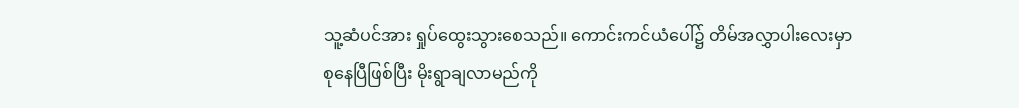သူ့ဆံပင်အား ရှုပ်ထွေးသွားစေသည်။ ကောင်းကင်ယံပေါ်၌ တိမ်အလွှာပါးလေးမှာ
စုနေပြီဖြစ်ပြီး မိုးရွာချလာမည်ကို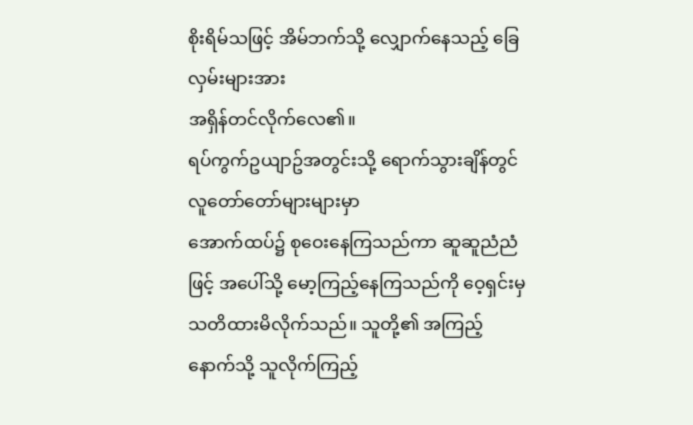စိုးရိမ်သဖြင့် အိမ်ဘက်သို့ လျှောက်နေသည့် ခြေလှမ်းများအား
အရှိန်တင်လိုက်လေ၏။
ရပ်ကွက်ဥယျာဥ်အတွင်းသို့ ရောက်သွားချိန်တွင် လူတော်တော်များများမှာ
အောက်ထပ်၌ စုဝေးနေကြသည်ကာ ဆူဆူညံညံဖြင့် အပေါ်သို့ မော့ကြည့်နေကြသည်ကို ဝေ့ရှင်းမှ
သတိထားမိလိုက်သည်။ သူတို့၏ အကြည့်နောက်သို့ သူလိုက်ကြည့်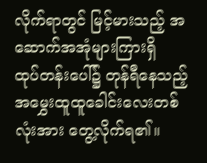လိုက်ရာတွင် မြင့်မားသည့် အဆောက်အအုံများကြားရှိ
ထုပ်တန်းပေါ်၌ တုန်ရီနေသည့် အမွှေးထူထူခေါင်းလေးတစ်လုံးအား တွေ့လိုက်ရ၏။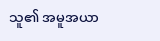သူ၏ အမူအယာ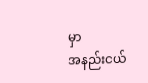မှာ
အနည်းငယ်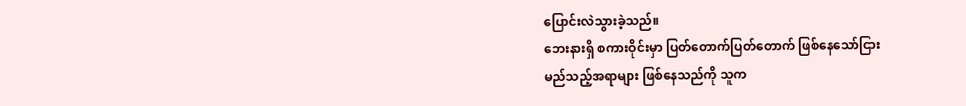ပြောင်းလဲသွားခဲ့သည်။
ဘေးနားရှိ စကားဝိုင်းမှာ ပြတ်တောက်ပြတ်တောက် ဖြစ်နေသော်ငြား
မည်သည့်အရာများ ဖြစ်နေသည်ကို သူက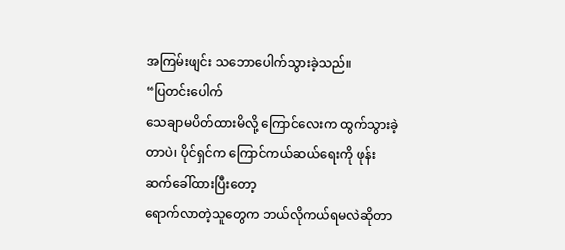အကြမ်းဖျင်း သဘောပေါက်သွားခဲ့သည်။
“ပြတင်းပေါက်
သေချာမပိတ်ထားမိလို့ ကြောင်လေးက ထွက်သွားခဲ့တာပဲ၊ ပိုင်ရှင်က ကြောင်ကယ်ဆယ်ရေးကို ဖုန်းဆက်ခေါ်ထားပြီးတော့
ရောက်လာတဲ့သူတွေက ဘယ်လိုကယ်ရမလဲဆိုတာ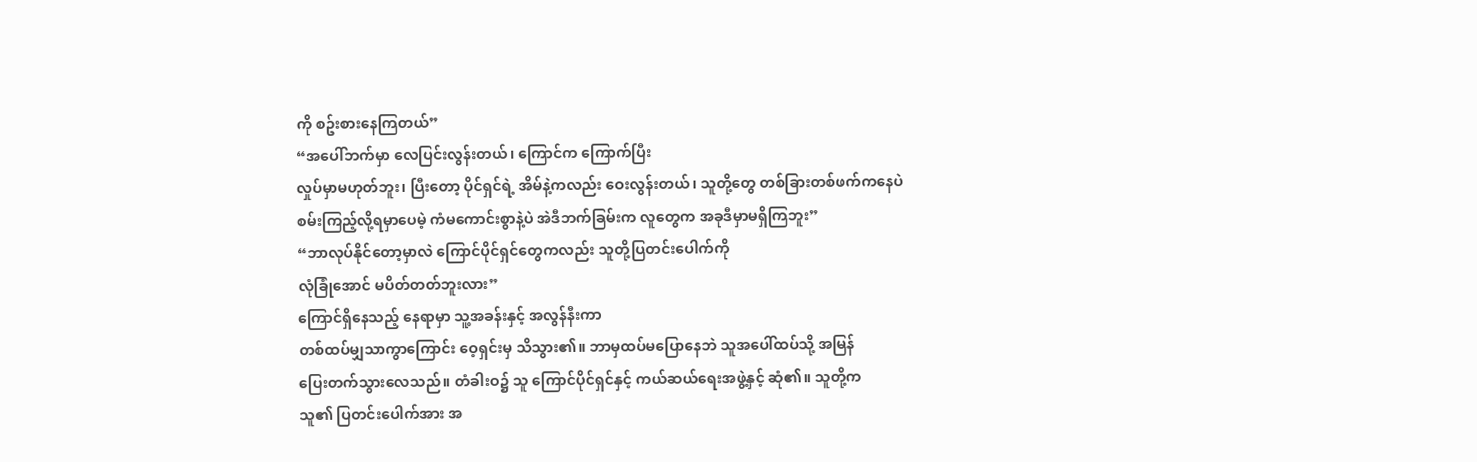ကို စဥ်းစားနေကြတယ်”
“အပေါ်ဘက်မှာ လေပြင်းလွန်းတယ်၊ ကြောင်က ကြောက်ပြီး
လှုပ်မှာမဟုတ်ဘူး၊ ပြီးတော့ ပိုင်ရှင်ရဲ့ အိမ်နဲ့ကလည်း ဝေးလွန်းတယ်၊ သူတို့တွေ တစ်ခြားတစ်ဖက်ကနေပဲ
စမ်းကြည့်လို့ရမှာပေမဲ့ ကံမကောင်းစွာနဲ့ပဲ အဲဒီဘက်ခြမ်းက လူတွေက အခုဒီမှာမရှိကြဘူး”
“ဘာလုပ်နိုင်တော့မှာလဲ ကြောင်ပိုင်ရှင်တွေကလည်း သူတို့ပြတင်းပေါက်ကို
လုံခြုံအောင် မပိတ်တတ်ဘူးလား”
ကြောင်ရှိနေသည့် နေရာမှာ သူ့အခန်းနှင့် အလွန်နီးကာ
တစ်ထပ်မျှသာကွာကြောင်း ဝေ့ရှင်းမှ သိသွား၏။ ဘာမှထပ်မပြောနေဘဲ သူအပေါ်ထပ်သို့ အမြန်
ပြေးတက်သွားလေသည်။ တံခါးဝ၌ သူ ကြောင်ပိုင်ရှင်နှင့် ကယ်ဆယ်ရေးအဖွဲ့နှင့် ဆုံ၏။ သူတို့က
သူ၏ ပြတင်းပေါက်အား အ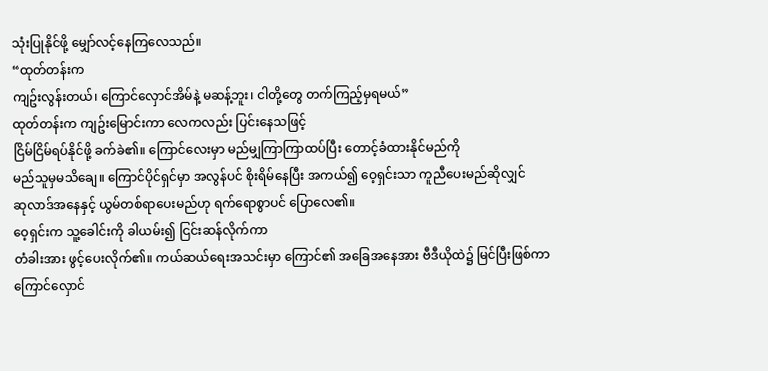သုံးပြုနိုင်ဖို့ မျှော်လင့်နေကြလေသည်။
“ထုတ်တန်းက
ကျဥ်းလွန်းတယ်၊ ကြောင်လှောင်အိမ်နဲ့ မဆန့်ဘူး၊ ငါတို့တွေ တက်ကြည့်မှရမယ်”
ထုတ်တန်းက ကျဥ်းမြောင်းကာ လေကလည်း ပြင်းနေသဖြင့်
ငြိမ်ငြိမ်ရပ်နိုင်ဖို့ ခက်ခဲ၏။ ကြောင်လေးမှာ မည်မျှကြာကြာထပ်ပြီး တောင့်ခံထားနိုင်မည်ကို
မည်သူမှမသိချေ။ ကြောင်ပိုင်ရှင်မှာ အလွန်ပင် စိုးရိမ်နေပြီး အကယ်၍ ဝေ့ရှင်းသာ ကူညီပေးမည်ဆိုလျှင်
ဆုလာဒ်အနေနှင့် ယွမ်တစ်ရာပေးမည်ဟု ရက်ရောစွာပင် ပြောလေ၏။
ဝေ့ရှင်းက သူ့ခေါင်းကို ခါယမ်း၍ ငြင်းဆန်လိုက်ကာ
တံခါးအား ဖွင့်ပေးလိုက်၏။ ကယ်ဆယ်ရေးအသင်းမှာ ကြောင်၏ အခြေအနေအား ဗီဒီယိုထဲ၌ မြင်ပြီးဖြစ်ကာ
ကြောင်လှောင်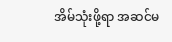အိမ်သုံးဖို့ရာ အဆင်မ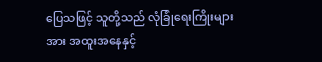ပြေသဖြင့် သူတို့သည် လုံခြုံရေးကြိုးများအား အထူးအနေနှင့်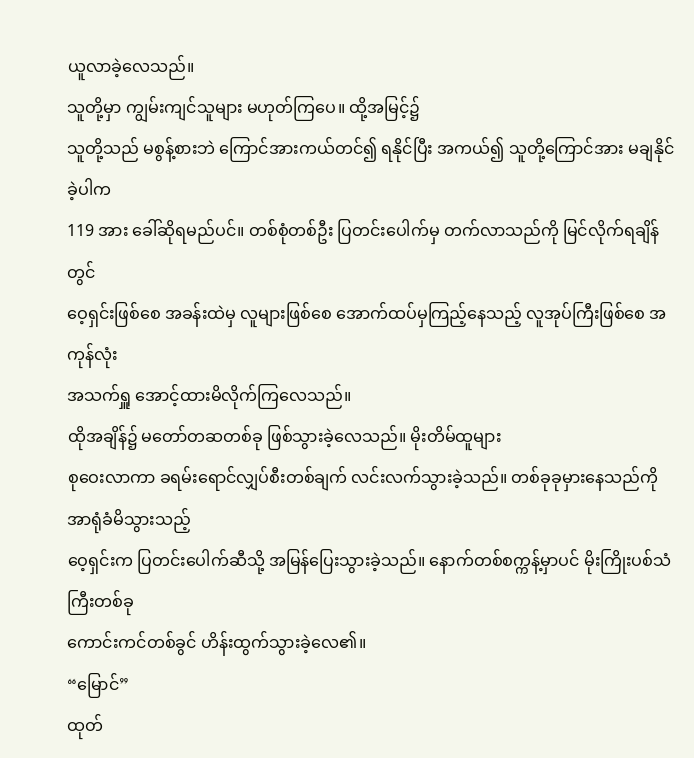ယူလာခဲ့လေသည်။
သူတို့မှာ ကျွမ်းကျင်သူများ မဟုတ်ကြပေ။ ထို့အမြင့်၌
သူတို့သည် မစွန့်စားဘဲ ကြောင်အားကယ်တင်၍ ရနိုင်ပြီး အကယ်၍ သူတို့ကြောင်အား မချနိုင်ခဲ့ပါက
119 အား ခေါ်ဆိုရမည်ပင်။ တစ်စုံတစ်ဦး ပြတင်းပေါက်မှ တက်လာသည်ကို မြင်လိုက်ရချိန်တွင်
ဝေ့ရှင်းဖြစ်စေ အခန်းထဲမှ လူများဖြစ်စေ အောက်ထပ်မှကြည့်နေသည့် လူအုပ်ကြီးဖြစ်စေ အကုန်လုံး
အသက်ရှူ အောင့်ထားမိလိုက်ကြလေသည်။
ထိုအချိန်၌ မတော်တဆတစ်ခု ဖြစ်သွားခဲ့လေသည်။ မိုးတိမ်ထူများ
စုဝေးလာကာ ခရမ်းရောင်လျှပ်စီးတစ်ချက် လင်းလက်သွားခဲ့သည်။ တစ်ခုခုမှားနေသည်ကို အာရုံခံမိသွားသည့်
ဝေ့ရှင်းက ပြတင်းပေါက်ဆီသို့ အမြန်ပြေးသွားခဲ့သည်။ နောက်တစ်စက္ကန့်မှာပင် မိုးကြိုးပစ်သံကြီးတစ်ခု
ကောင်းကင်တစ်ခွင် ဟိန်းထွက်သွားခဲ့လေ၏။
“မြောင်”
ထုတ်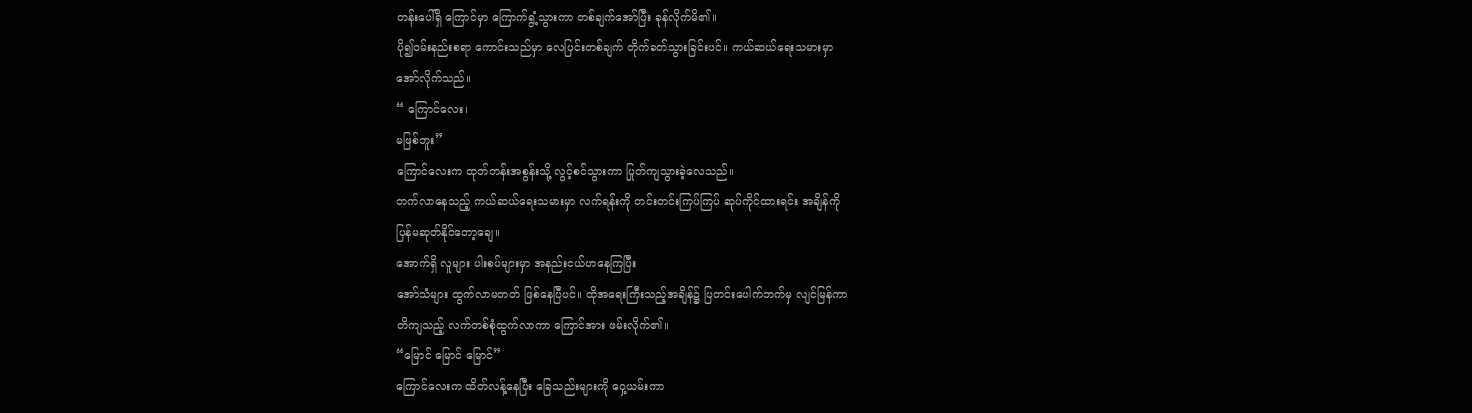တန်းပေါ်ရှိ ကြောင်မှာ ကြောက်ရွံ့သွားကာ တစ်ချက်အော်ပြီး ခုန်လိုက်မိ၏။
ပို၍ဝမ်းနည်းစရာ ကောင်းသည်မှာ လေပြင်းတစ်ချက် တိုက်ခတ်သွားခြင်းပင်။ ကယ်ဆယ်ရေးသမားမှာ
အော်လိုက်သည်။
“ ကြောင်လေး၊
မဖြစ်ဘူး”
ကြောင်လေးက ထုတ်တန်းအစွန်းသို့ လွင့်စင်သွားကာ ပြုတ်ကျသွားခဲ့လေသည်။
တက်လာနေသည့် ကယ်ဆယ်ရေးသမားမှာ လက်ရန်းကို တင်းတင်းကြပ်ကြပ် ဆုပ်ကိုင်ထားရင်း အချိန်ကို
ပြန်မဆုတ်နိုင်တော့ချေ။
အောက်ရှိ လူများ ပါးစပ်များမှာ အနည်းငယ်ဟနေကြပြီး
အော်သံများ ထွက်လာမတတ် ဖြစ်နေပြီပင်။ ထိုအရေးကြီးသည့်အချိန်၌ ပြတင်းပေါက်ဘက်မှ လျင်မြန်ကာ
တိကျသည့် လက်တစ်စုံထွက်လာကာ ကြောင်အား ဖမ်းလိုက်၏။
“မြောင် မြောင် မြောင်”
ကြောင်လေးက ထိတ်လန့်နေပြီး ခြေသည်းများကို ဝှေ့ယမ်းကာ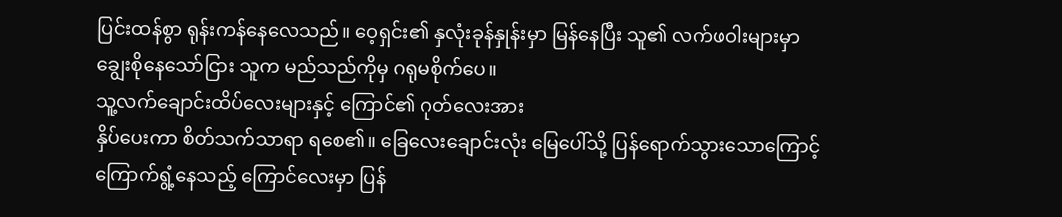ပြင်းထန်စွာ ရုန်းကန်နေလေသည်။ ဝေ့ရှင်း၏ နှလုံးခုန်နှုန်းမှာ မြန်နေပြီး သူ၏ လက်ဖဝါးများမှာ
ချွေးစိုနေသော်ငြား သူက မည်သည်ကိုမှ ဂရုမစိုက်ပေ။
သူ့လက်ချောင်းထိပ်လေးများနှင့် ကြောင်၏ ဂုတ်လေးအား
နှိပ်ပေးကာ စိတ်သက်သာရာ ရစေ၏။ ခြေလေးချောင်းလုံး မြေပေါ်သို့ ပြန်ရောက်သွားသောကြောင့်
ကြောက်ရွံ့နေသည့် ကြောင်လေးမှာ ပြန်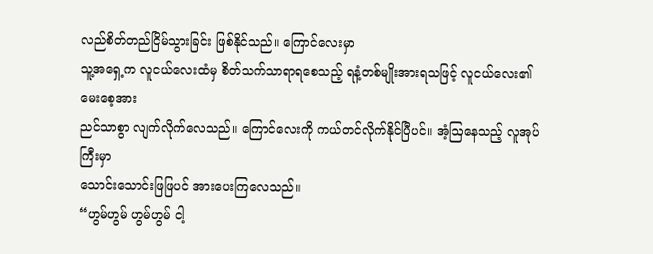လည်စိတ်တည်ငြိမ်သွားခြင်း ဖြစ်နိုင်သည်။ ကြောင်လေးမှာ
သူ့အရှေ့က လူငယ်လေးထံမှ စိတ်သက်သာရာရစေသည့် ရနံ့တစ်မျိုးအားရသဖြင့် လူငယ်လေး၏ မေးစေ့အား
ညင်သာစွာ လျက်လိုက်လေသည်။ ကြောင်လေးကို ကယ်တင်လိုက်နိုင်ပြီပင်။ အံ့ဩနေသည့် လူအုပ်ကြီးမှာ
သောင်းသောင်းဖြဖြပင် အားပေးကြလေသည်။
“ဟွမ်ဟွမ် ဟွမ်ဟွမ် ငါ့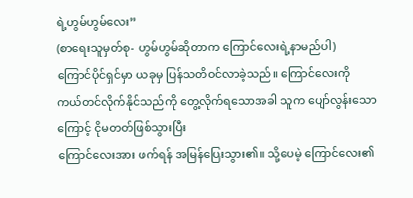ရဲ့ဟွမ်ဟွမ်လေး”
(စာရေးသူမှတ်စု- ဟွမ်ဟွမ်ဆိုတာက ကြောင်လေးရဲ့နာမည်ပါ)
ကြောင်ပိုင်ရှင်မှာ ယခုမှ ပြန်သတိဝင်လာခဲ့သည်။ ကြောင်လေးကို
ကယ်တင်လိုက်နိုင်သည်ကို တွေ့လိုက်ရသောအခါ သူက ပျော်လွန်းသောကြောင့် ငိုမတတ်ဖြစ်သွားပြီး
ကြောင်လေးအား ဖက်ရန် အမြန်ပြေးသွား၏။ သို့ပေမဲ့ ကြောင်လေး၏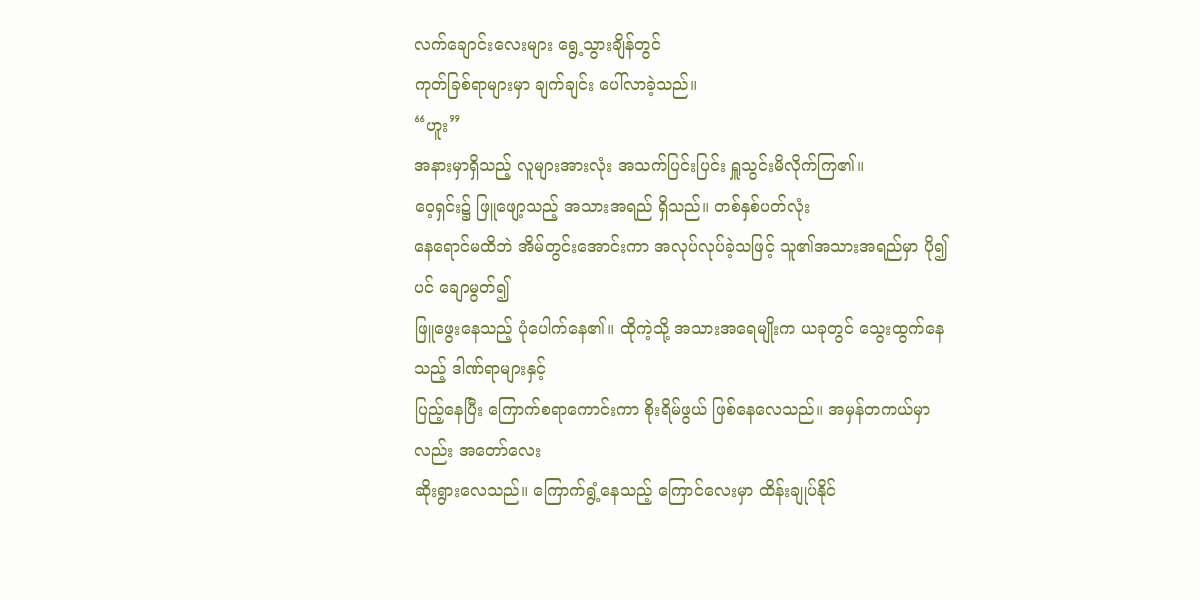လက်ချောင်းလေးများ ရွေ့သွားချိန်တွင်
ကုတ်ခြစ်ရာများမှာ ချက်ချင်း ပေါ်လာခဲ့သည်။
“ဟူး”
အနားမှာရှိသည့် လူများအားလုံး အသက်ပြင်းပြင်း ရှူသွင်းမိလိုက်ကြ၏။
ဝေ့ရှင်း၌ ဖြူဖျော့သည့် အသားအရည် ရှိသည်။ တစ်နှစ်ပတ်လုံး
နေရောင်မထိဘဲ အိမ်တွင်းအောင်းကာ အလုပ်လုပ်ခဲ့သဖြင့် သူ၏အသားအရည်မှာ ပို၍ပင် ချောမွတ်၍
ဖြူဖွေးနေသည့် ပုံပေါက်နေ၏။ ထိုကဲ့သို့ အသားအရေမျိုးက ယခုတွင် သွေးထွက်နေသည့် ဒါဏ်ရာများနှင့်
ပြည့်နေပြီး ကြောက်စရာကောင်းကာ စိုးရိမ်ဖွယ် ဖြစ်နေလေသည်။ အမှန်တကယ်မှာလည်း အတော်လေး
ဆိုးရွားလေသည်။ ကြောက်ရွံ့နေသည့် ကြောင်လေးမှာ ထိန်းချုပ်နိုင်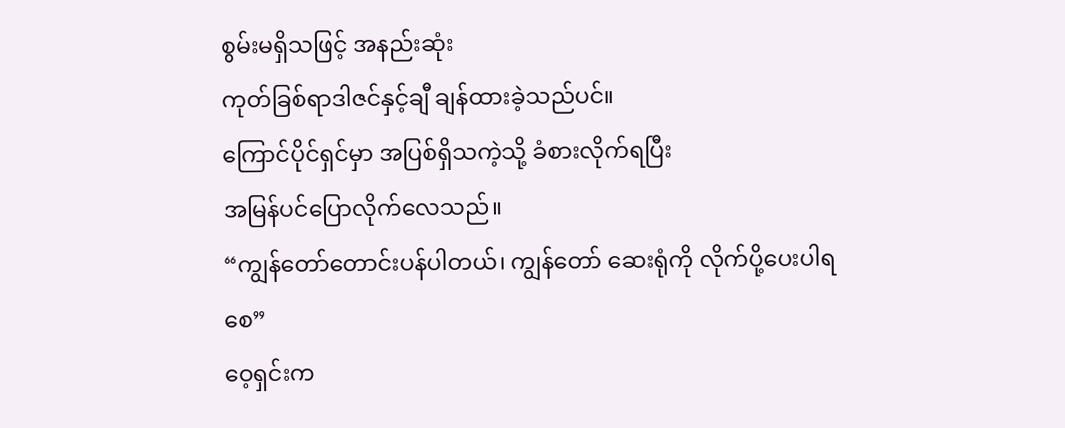စွမ်းမရှိသဖြင့် အနည်းဆုံး
ကုတ်ခြစ်ရာဒါဇင်နှင့်ချီ ချန်ထားခဲ့သည်ပင်။
ကြောင်ပိုင်ရှင်မှာ အပြစ်ရှိသကဲ့သို့ ခံစားလိုက်ရပြီး
အမြန်ပင်ပြောလိုက်လေသည်။
“ကျွန်တော်တောင်းပန်ပါတယ်၊ ကျွန်တော် ဆေးရုံကို လိုက်ပို့ပေးပါရစေ”
ဝေ့ရှင်းက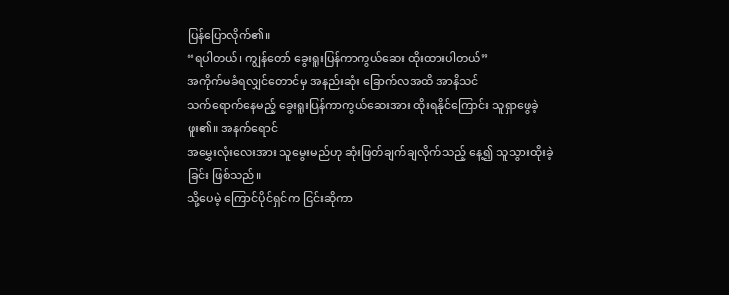ပြန်ပြောလိုက်၏။
“ရပါတယ်၊ ကျွန်တော် ခွေးရူးပြန်ကာကွယ်ဆေး ထိုးထားပါတယ်”
အကိုက်မခံရလျှင်တောင်မှ အနည်းဆုံး ခြောက်လအထိ အာနိသင်
သက်ရောက်နေမည့် ခွေးရူးပြန်ကာကွယ်ဆေးအား ထိုးရနိုင်ကြောင်း သူရှာဖွေခဲ့ဖူး၏။ အနက်ရောင်
အမွှေးလုံးလေးအား သူမွေးမည်ဟု ဆုံးဖြတ်ချက်ချလိုက်သည့် နေ့၍ သူသွားထိုးခဲ့ခြင်း ဖြစ်သည်။
သို့ပေမဲ့ ကြောင်ပိုင်ရှင်က ငြင်းဆိုကာ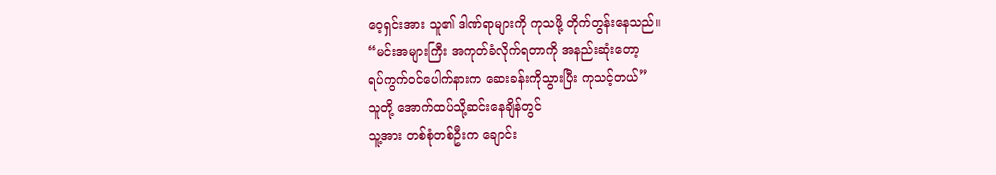ဝေ့ရှင်းအား သူ၏ ဒါဏ်ရာများကို ကုသဖို့ တိုက်တွန်းနေသည်။
“မင်းအများကြီး အကုတ်ခံလိုက်ရတာကို အနည်းဆုံးတော့
ရပ်ကွက်ဝင်ပေါက်နားက ဆေးခန်းကိုသွားပြီး ကုသင့်တယ်”
သူတို့ အောက်ထပ်သို့ဆင်းနေချိန်တွင်
သူ့အား တစ်စုံတစ်ဦးက ချောင်း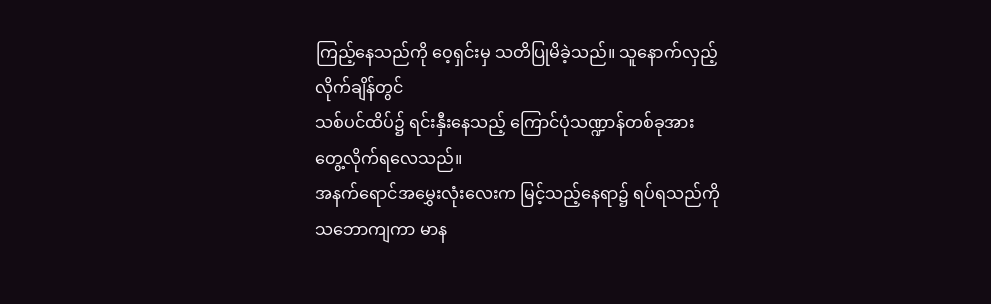ကြည့်နေသည်ကို ဝေ့ရှင်းမှ သတိပြုမိခဲ့သည်။ သူနောက်လှည့်လိုက်ချိန်တွင်
သစ်ပင်ထိပ်၌ ရင်းနှီးနေသည့် ကြောင်ပုံသဏ္ဍာန်တစ်ခုအား တွေ့လိုက်ရလေသည်။
အနက်ရောင်အမွှေးလုံးလေးက မြင့်သည့်နေရာ၌ ရပ်ရသည်ကို
သဘောကျကာ မာန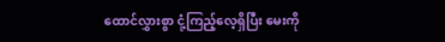ထောင်လွှားစွာ ငုံ့ကြည့်လေ့ရှိပြီး မေးကို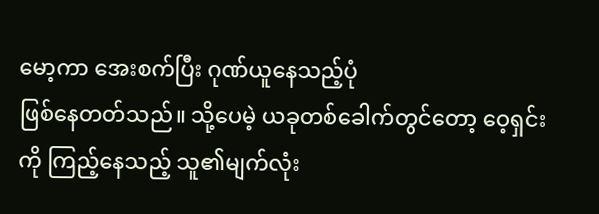မော့ကာ အေးစက်ပြီး ဂုဏ်ယူနေသည့်ပုံ
ဖြစ်နေတတ်သည်။ သို့ပေမဲ့ ယခုတစ်ခေါက်တွင်တော့ ဝေ့ရှင်းကို ကြည့်နေသည့် သူ၏မျက်လုံး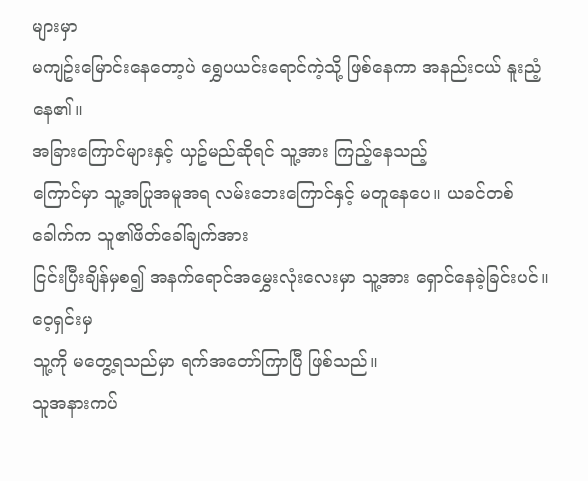များမှာ
မကျဥ်းမြောင်းနေတော့ပဲ ရွှေပယင်းရောင်ကဲ့သို့ ဖြစ်နေကာ အနည်းငယ် နူးညံ့နေ၏။
အခြားကြောင်များနှင့် ယှဥ်မည်ဆိုရင် သူ့အား ကြည့်နေသည့်
ကြောင်မှာ သူ့အပြုအမူအရ လမ်းဘေးကြောင်နှင့် မတူနေပေ။ ယခင်တစ်ခေါက်က သူ၏ဖိတ်ခေါ်ချက်အား
ငြင်းပြီးချိန်မှစ၍ အနက်ရောင်အမွှေးလုံးလေးမှာ သူ့အား ရှောင်နေခဲ့ခြင်းပင်။ ဝေ့ရှင်းမှ
သူ့ကို မတွေ့ရသည်မှာ ရက်အတော်ကြာပြီ ဖြစ်သည်။
သူအနားကပ်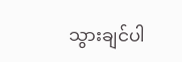သွားချင်ပါ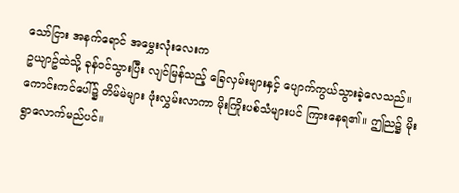သော်ငြား အနက်ရောင် အမွှေးလုံးလေးက
ဥယျာဥ်ထဲသို့ ခုန်ဝင်သွားပြီး လျင်မြန်သည့် ခြေလှမ်းများနှင့် ပျောက်ကွယ်သွားခဲ့လေသည်။
ကောင်းကင်ပေါ်၌ တိမ်မဲများ ဖုံးလွှမ်းလာကာ မိုးကြိုးပစ်သံများပင် ကြားနေရ၏။ ဤည၌ မိုးရွာလောက်မည်ပင်။